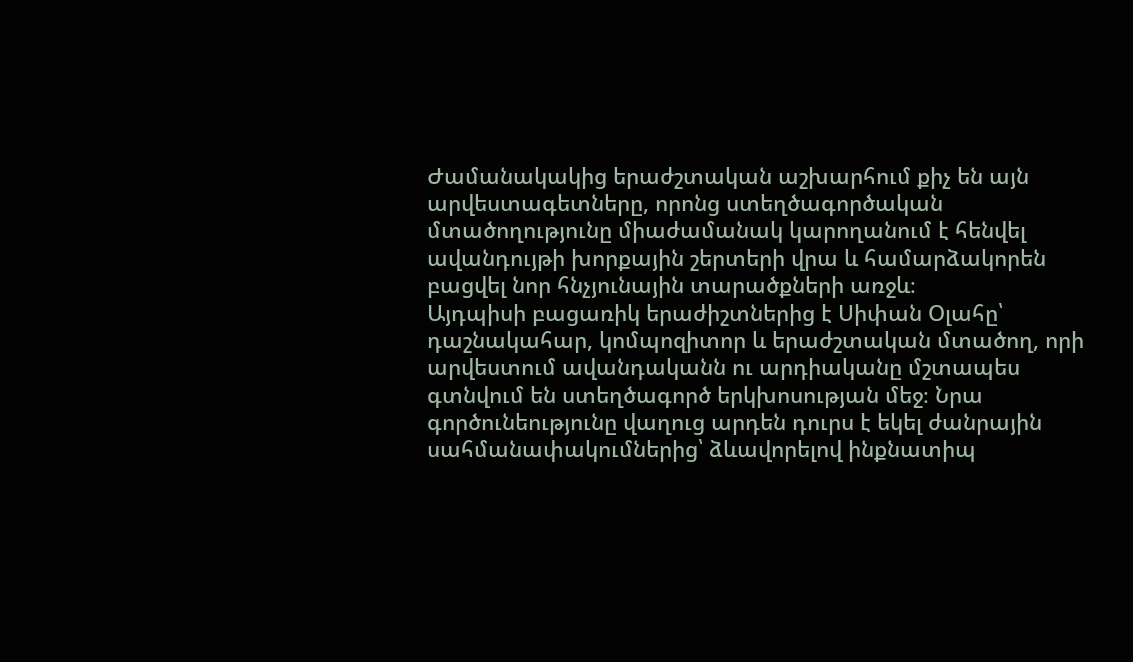Ժամանակակից երաժշտական աշխարհում քիչ են այն արվեստագետները, որոնց ստեղծագործական մտածողությունը միաժամանակ կարողանում է հենվել ավանդույթի խորքային շերտերի վրա և համարձակորեն բացվել նոր հնչյունային տարածքների առջև։
Այդպիսի բացառիկ երաժիշտներից է Սիփան Օլահը՝ դաշնակահար, կոմպոզիտոր և երաժշտական մտածող, որի արվեստում ավանդականն ու արդիականը մշտապես գտնվում են ստեղծագործ երկխոսության մեջ։ Նրա գործունեությունը վաղուց արդեն դուրս է եկել ժանրային սահմանափակումներից՝ ձևավորելով ինքնատիպ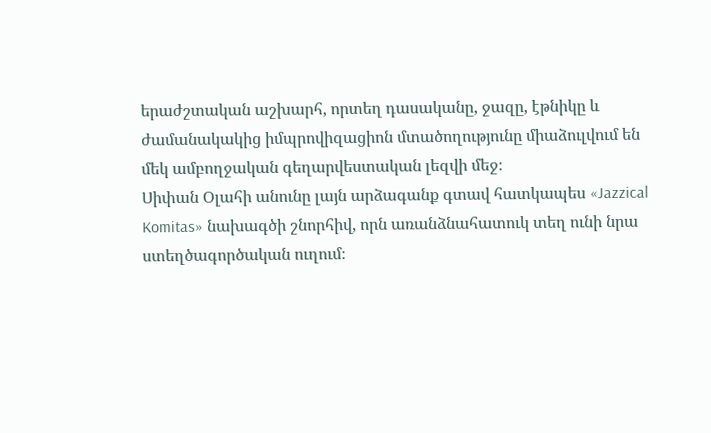երաժշտական աշխարհ, որտեղ դասականը, ջազը, էթնիկը և ժամանակակից իմպրովիզացիոն մտածողությունը միաձուլվում են մեկ ամբողջական գեղարվեստական լեզվի մեջ։
Սիփան Օլահի անունը լայն արձագանք գտավ հատկապես «Jazzical Komitas» նախագծի շնորհիվ, որն առանձնահատուկ տեղ ունի նրա ստեղծագործական ուղում։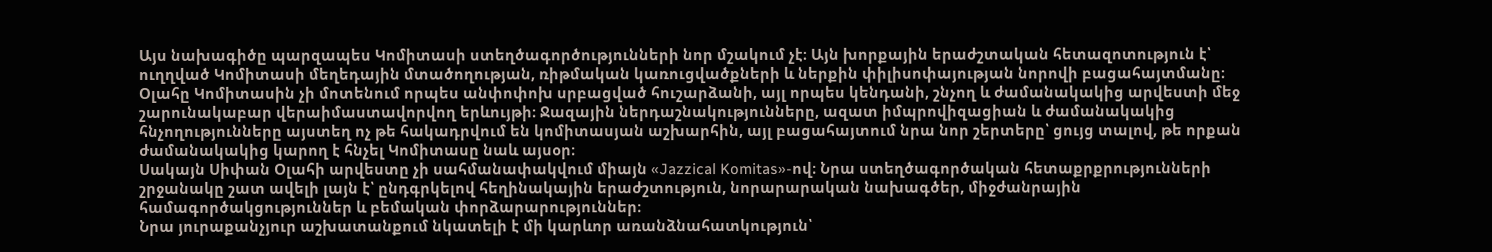Այս նախագիծը պարզապես Կոմիտասի ստեղծագործությունների նոր մշակում չէ։ Այն խորքային երաժշտական հետազոտություն է՝ ուղղված Կոմիտասի մեղեդային մտածողության, ռիթմական կառուցվածքների և ներքին փիլիսոփայության նորովի բացահայտմանը։
Օլահը Կոմիտասին չի մոտենում որպես անփոփոխ սրբացված հուշարձանի, այլ որպես կենդանի, շնչող և ժամանակակից արվեստի մեջ շարունակաբար վերաիմաստավորվող երևույթի։ Ջազային ներդաշնակությունները, ազատ իմպրովիզացիան և ժամանակակից հնչողությունները այստեղ ոչ թե հակադրվում են կոմիտասյան աշխարհին, այլ բացահայտում նրա նոր շերտերը՝ ցույց տալով, թե որքան ժամանակակից կարող է հնչել Կոմիտասը նաև այսօր։
Սակայն Սիփան Օլահի արվեստը չի սահմանափակվում միայն «Jazzical Komitas»-ով։ Նրա ստեղծագործական հետաքրքրությունների շրջանակը շատ ավելի լայն է՝ ընդգրկելով հեղինակային երաժշտություն, նորարարական նախագծեր, միջժանրային համագործակցություններ և բեմական փորձարարություններ։
Նրա յուրաքանչյուր աշխատանքում նկատելի է մի կարևոր առանձնահատկություն՝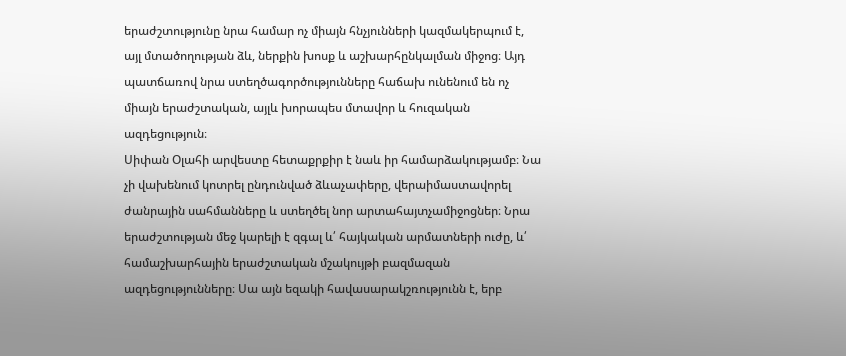երաժշտությունը նրա համար ոչ միայն հնչյունների կազմակերպում է, այլ մտածողության ձև, ներքին խոսք և աշխարհընկալման միջոց։ Այդ պատճառով նրա ստեղծագործությունները հաճախ ունենում են ոչ միայն երաժշտական, այլև խորապես մտավոր և հուզական ազդեցություն։
Սիփան Օլահի արվեստը հետաքրքիր է նաև իր համարձակությամբ։ Նա չի վախենում կոտրել ընդունված ձևաչափերը, վերաիմաստավորել ժանրային սահմանները և ստեղծել նոր արտահայտչամիջոցներ։ Նրա երաժշտության մեջ կարելի է զգալ և՛ հայկական արմատների ուժը, և՛ համաշխարհային երաժշտական մշակույթի բազմազան ազդեցությունները։ Սա այն եզակի հավասարակշռությունն է, երբ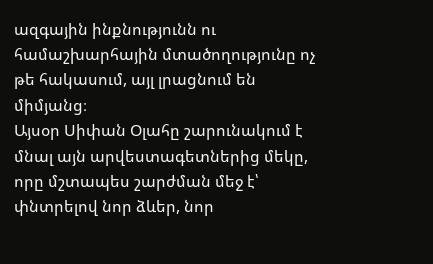ազգային ինքնությունն ու համաշխարհային մտածողությունը ոչ թե հակասում, այլ լրացնում են միմյանց։
Այսօր Սիփան Օլահը շարունակում է մնալ այն արվեստագետներից մեկը, որը մշտապես շարժման մեջ է՝ փնտրելով նոր ձևեր, նոր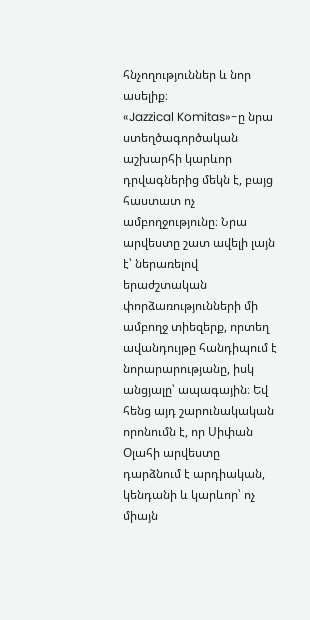հնչողություններ և նոր ասելիք։
«Jazzical Komitas»-ը նրա ստեղծագործական աշխարհի կարևոր դրվագներից մեկն է, բայց հաստատ ոչ ամբողջությունը։ Նրա արվեստը շատ ավելի լայն է՝ ներառելով երաժշտական փորձառությունների մի ամբողջ տիեզերք, որտեղ ավանդույթը հանդիպում է նորարարությանը, իսկ անցյալը՝ ապագային։ Եվ հենց այդ շարունակական որոնումն է, որ Սիփան Օլահի արվեստը դարձնում է արդիական, կենդանի և կարևոր՝ ոչ միայն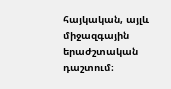հայկական, այլև միջազգային երաժշտական դաշտում։